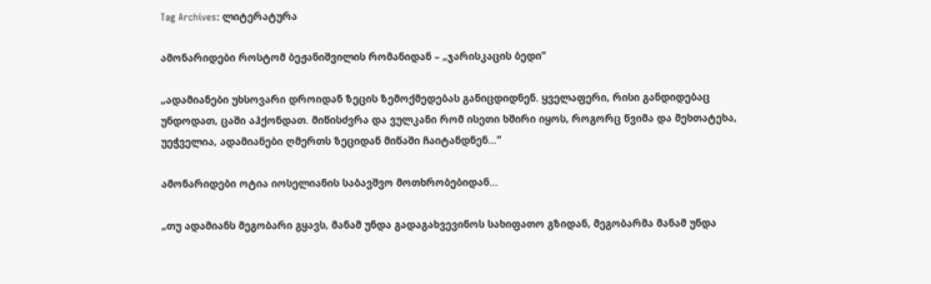Tag Archives: ლიტერატურა

ამონარიდები როსტომ ბეჟანიშვილის რომანიდან – „ჯარისკაცის ბედი”

„ადამიანები უხსოვარი დროიდან ზეცის ზემოქმედებას განიცდიდნენ. ყველაფერი, რისი განდიდებაც უნდოდათ, ცაში აჰქონდათ. მიწისძვრა და ვულკანი რომ ისეთი ხშირი იყოს, როგორც წვიმა და მეხთატეხა, უეჭველია, ადამიანები ღმერთს ზეციდან მიწაში ჩაიტანდნენ…”

ამონარიდები ოტია იოსელიანის საბავშვო მოთხრობებიდან…

„თუ ადამიანს მეგობარი გყავს, მანამ უნდა გადაგახვევინოს სახიფათო გზიდან, მეგობარმა მანამ უნდა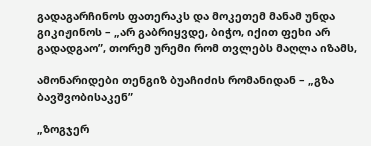გადაგარჩინოს ფათერაკს და მოკეთემ მანამ უნდა გიკიჟინოს – „არ გაბრიყვდე, ბიჭო, იქით ფეხი არ გადადგაო”, თორემ ურემი რომ თვლებს მაღლა იზამს,

ამონარიდები თენგიზ ბუაჩიძის რომანიდან – „გზა ბავშვობისაკენ”

„ზოგჯერ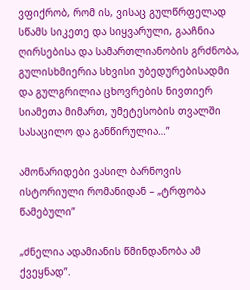ვფიქრობ, რომ ის, ვისაც გულწრფელად სწამს სიკეთე და სიყვარული, გააჩნია ღირსებისა და სამართლიანობის გრძნობა, გულისხმიერია სხვისი უბედურებისადმი და გულგრილია ცხოვრების ნივთიერ სიამეთა მიმართ, უმეტესობის თვალში სასაცილო და განწირულია…”

ამონარიდები ვასილ ბარნოვის ისტორიული რომანიდან – „ტრფობა წამებული”

„ძნელია ადამიანის წმინდანობა ამ ქვეყნად”.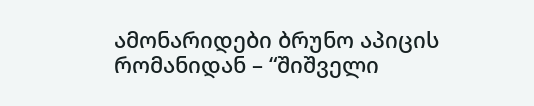ამონარიდები ბრუნო აპიცის რომანიდან – “შიშველი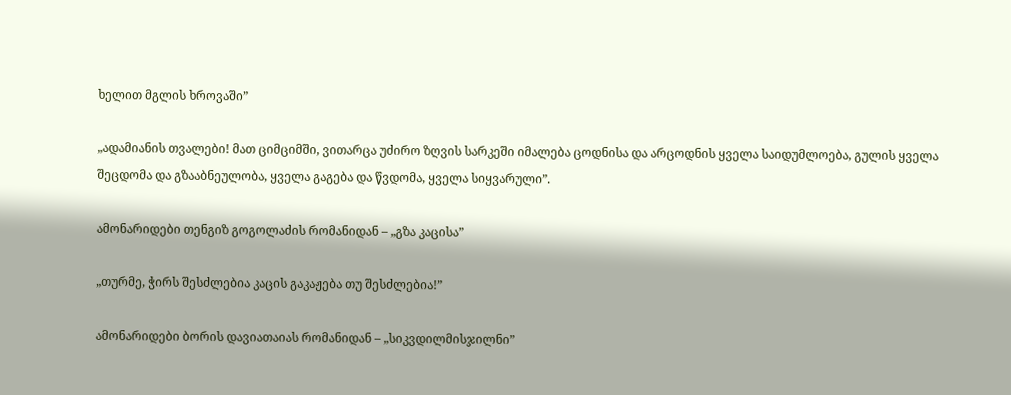ხელით მგლის ხროვაში”

„ადამიანის თვალები! მათ ციმციმში, ვითარცა უძირო ზღვის სარკეში იმალება ცოდნისა და არცოდნის ყველა საიდუმლოება, გულის ყველა შეცდომა და გზააბნეულობა, ყველა გაგება და წვდომა, ყველა სიყვარული”.

ამონარიდები თენგიზ გოგოლაძის რომანიდან – „გზა კაცისა”

„თურმე, ჭირს შესძლებია კაცის გაკაჟება თუ შესძლებია!”

ამონარიდები ბორის დავიათაიას რომანიდან – „სიკვდილმისჯილნი”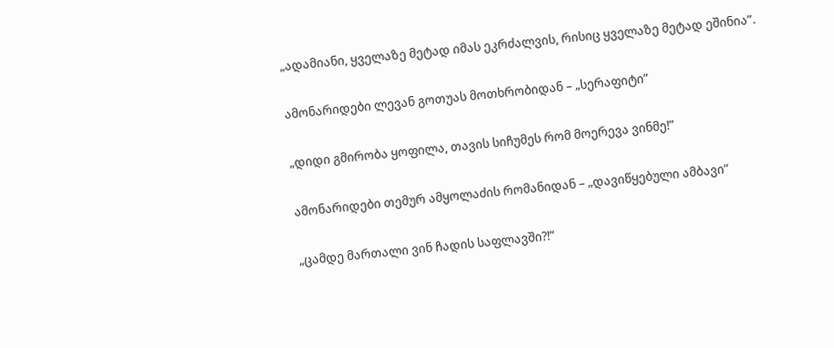„ადამიანი, ყველაზე მეტად იმას ეკრძალვის, რისიც ყველაზე მეტად ეშინია”.

ამონარიდები ლევან გოთუას მოთხრობიდან – „სერაფიტი”

„დიდი გმირობა ყოფილა, თავის სიჩუმეს რომ მოერევა ვინმე!”

ამონარიდები თემურ ამყოლაძის რომანიდან – „დავიწყებული ამბავი”

„ცამდე მართალი ვინ ჩადის საფლავში?!”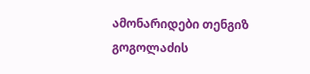ამონარიდები თენგიზ გოგოლაძის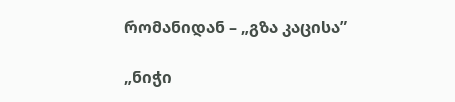რომანიდან – „გზა კაცისა”

„ნიჭი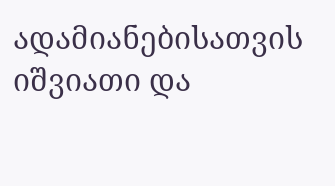ადამიანებისათვის იშვიათი და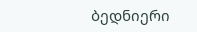ბედნიერი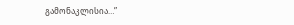გამონაკლისია…”